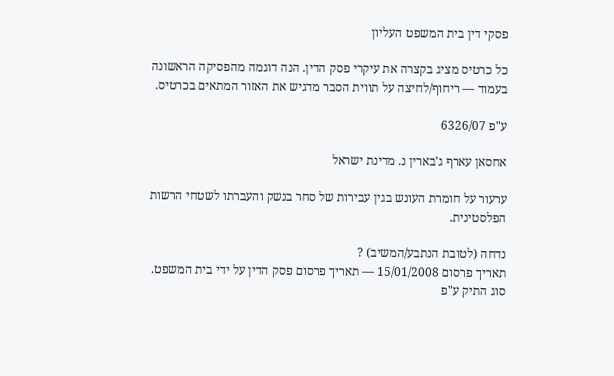פסקי דין בית המשפט העליון

כל כרטיס מציג בקצרה את עיקרי פסק הדין. הנה דוגמה מהפסיקה הראשונה בעמוד — ריחוף/לחיצה על תווית הסבר מדגיש את האזור המתאים בכרטיס.

ע"פ 6326/07

אחסאן עארף ג'בארין נ. מדינת ישראל

ערעור על חומרת העונש בגין עבירות של סחר בנשק והעברתו לשטחי הרשות הפלסטינית.

נדחה (לטובת הנתבע/המשיב) ?
תאריך פרסום 15/01/2008 — תאריך פרסום פסק הדין על ידי בית המשפט.
סוג התיק ע"פ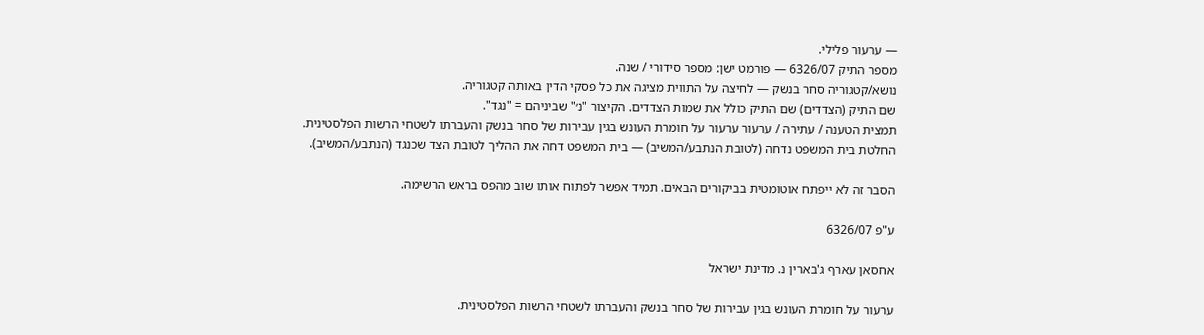— ערעור פלילי.
מספר התיק 6326/07 — פורמט ישן: מספר סידורי / שנה.
נושא/קטגוריה סחר בנשק — לחיצה על התווית מציגה את כל פסקי הדין באותה קטגוריה.
שם התיק (הצדדים) שם התיק כולל את שמות הצדדים. הקיצור "נ׳" שביניהם = "נגד".
תמצית הטענה / עתירה / ערעור ערעור על חומרת העונש בגין עבירות של סחר בנשק והעברתו לשטחי הרשות הפלסטינית.
החלטת בית המשפט נדחה (לטובת הנתבע/המשיב) — בית המשפט דחה את ההליך לטובת הצד שכנגד (הנתבע/המשיב).

הסבר זה לא ייפתח אוטומטית בביקורים הבאים. תמיד אפשר לפתוח אותו שוב מהפס בראש הרשימה.

ע"פ 6326/07

אחסאן עארף ג'בארין נ. מדינת ישראל

ערעור על חומרת העונש בגין עבירות של סחר בנשק והעברתו לשטחי הרשות הפלסטינית.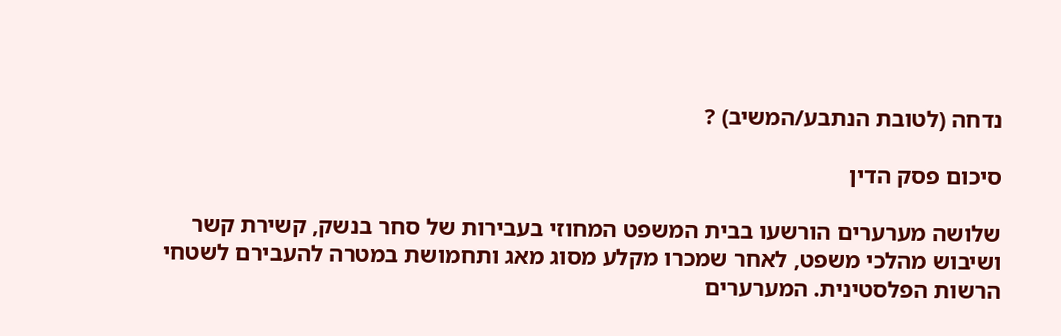נדחה (לטובת הנתבע/המשיב) ?

סיכום פסק הדין

שלושה מערערים הורשעו בבית המשפט המחוזי בעבירות של סחר בנשק, קשירת קשר ושיבוש מהלכי משפט, לאחר שמכרו מקלע מסוג מאג ותחמושת במטרה להעבירם לשטחי הרשות הפלסטינית. המערערים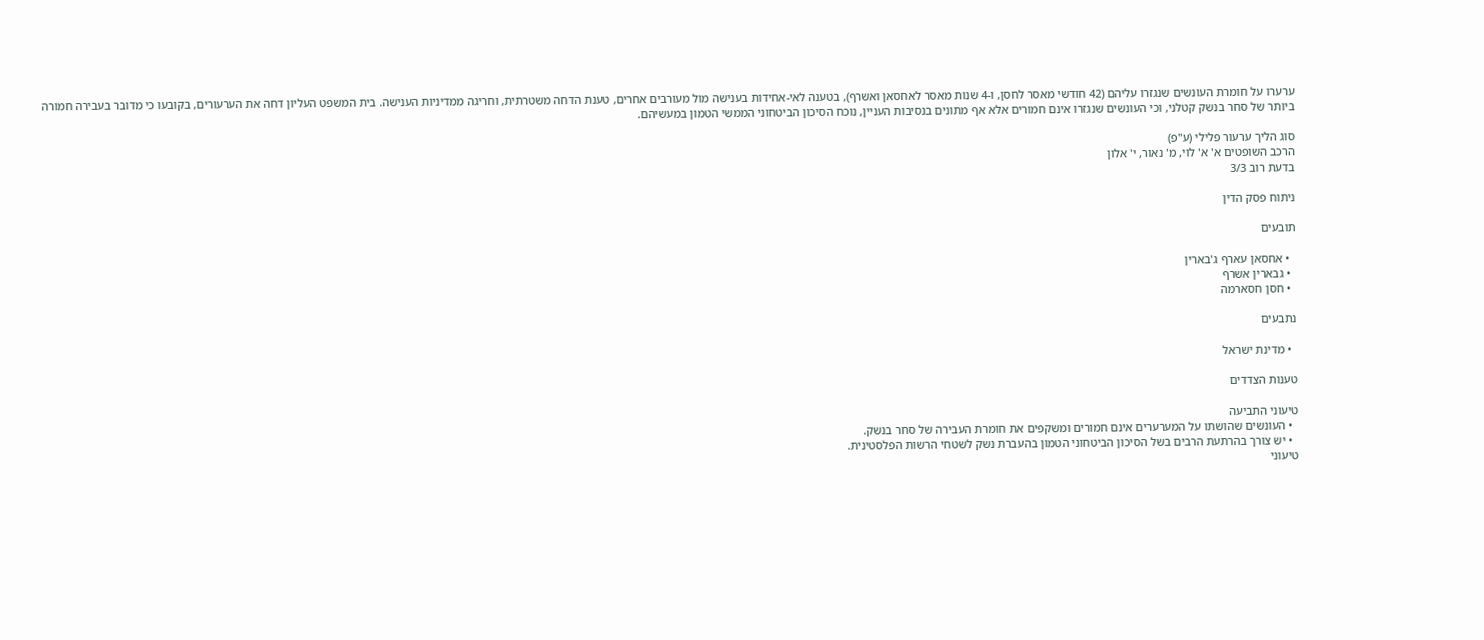ערערו על חומרת העונשים שנגזרו עליהם (42 חודשי מאסר לחסן, ו-4 שנות מאסר לאחסאן ואשרף), בטענה לאי-אחידות בענישה מול מעורבים אחרים, טענת הדחה משטרתית, וחריגה ממדיניות הענישה. בית המשפט העליון דחה את הערעורים, בקובעו כי מדובר בעבירה חמורה ביותר של סחר בנשק קטלני, וכי העונשים שנגזרו אינם חמורים אלא אף מתונים בנסיבות העניין, נוכח הסיכון הביטחוני הממשי הטמון במעשיהם.

סוג הליך ערעור פלילי (ע"פ)
הרכב השופטים א' א' לוי, מ' נאור, י' אלון
בדעת רוב 3/3

ניתוח פסק הדין

תובעים

  • אחסאן עארף ג'בארין
  • גבארין אשרף
  • חסן חסארמה

נתבעים

  • מדינת ישראל

טענות הצדדים

טיעוני התביעה
  • העונשים שהושתו על המערערים אינם חמורים ומשקפים את חומרת העבירה של סחר בנשק.
  • יש צורך בהרתעת הרבים בשל הסיכון הביטחוני הטמון בהעברת נשק לשטחי הרשות הפלסטינית.
טיעוני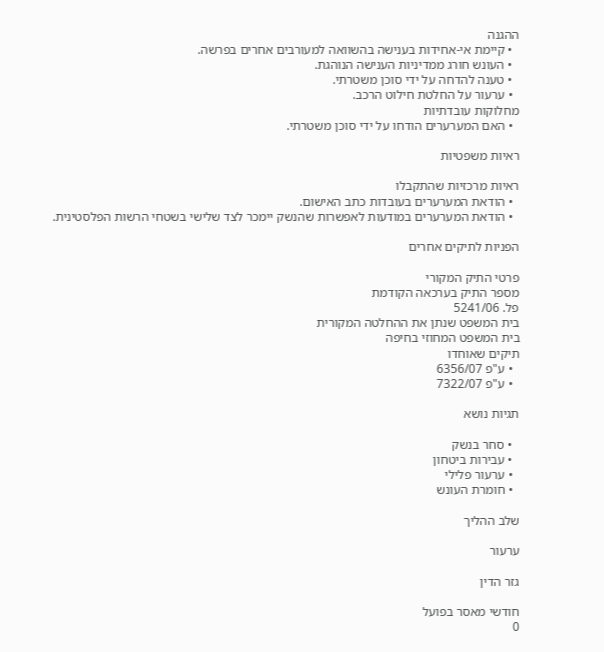ההגנה
  • קיימת אי-אחידות בענישה בהשוואה למעורבים אחרים בפרשה.
  • העונש חורג ממדיניות הענישה הנוהגת.
  • טענה להדחה על ידי סוכן משטרתי.
  • ערעור על החלטת חילוט הרכב.
מחלוקות עובדתיות
  • האם המערערים הודחו על ידי סוכן משטרתי.

ראיות משפטיות

ראיות מרכזיות שהתקבלו
  • הודאת המערערים בעובדות כתב האישום.
  • הודאת המערערים במודעות לאפשרות שהנשק יימכר לצד שלישי בשטחי הרשות הפלסטינית.

הפניות לתיקים אחרים

פרטי התיק המקורי
מספר התיק בערכאה הקודמת
פל. 5241/06
בית המשפט שנתן את ההחלטה המקורית
בית המשפט המחוזי בחיפה
תיקים שאוחדו
  • ע"פ 6356/07
  • ע"פ 7322/07

תגיות נושא

  • סחר בנשק
  • עבירות ביטחון
  • ערעור פלילי
  • חומרת העונש

שלב ההליך

ערעור

גזר הדין

חודשי מאסר בפועל
0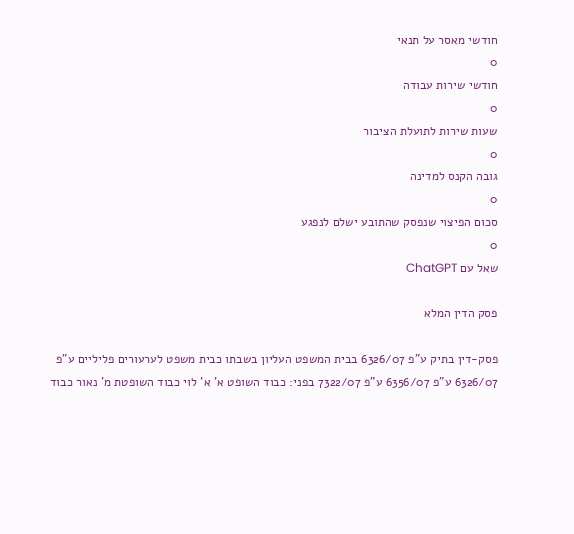חודשי מאסר על תנאי
0
חודשי שירות עבודה
0
שעות שירות לתועלת הציבור
0
גובה הקנס למדינה
0
סכום הפיצוי שנפסק שהתובע ישלם לנפגע
0
שאל עם ChatGPT

פסק הדין המלא

פסק-דין בתיק ע"פ 6326/07 בבית המשפט העליון בשבתו כבית משפט לערעורים פליליים ע"פ 6326/07 ע"פ 6356/07 ע"פ 7322/07 בפני: כבוד השופט א' א' לוי כבוד השופטת מ' נאור כבוד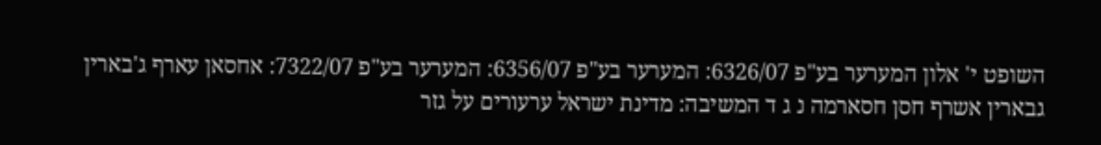השופט י' אלון המערער בע"פ 6326/07: המערער בע"פ 6356/07: המערער בע"פ 7322/07: אחסאן עארף ג'בארין גבארין אשרף חסן חסארמה נ ג ד המשיבה: מדינת ישראל ערעורים על גזר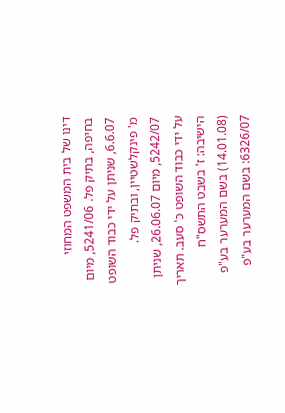דינו של בית המשפט המחוזי בחיפה, בתיק פל. 5241/06, מיום 6.6.07, שניתן על ידי כבוד השופט מ' פינקלשטיין, ובתיק פל. 5242/07, מיום 26.06.07, שניתן על ידי כבוד השופט כ' סעב. תאריך הישיבה: ז' בשבט התשס"ח (14.01.08) בשם המערער בע"פ 6326/07: בשם המערער בע"פ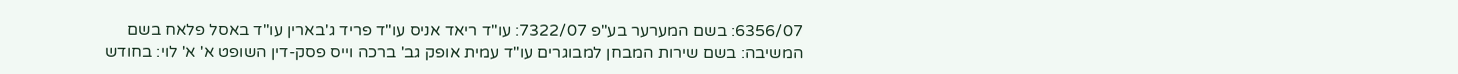6356/07: בשם המערער בע"פ 7322/07: עו"ד ריאד אניס עו"ד פריד ג'בארין עו"ד באסל פלאח בשם המשיבה: בשם שירות המבחן למבוגרים עו"ד עמית אופק גב' ברכה וייס פסק-דין השופט א' א' לוי: בחודש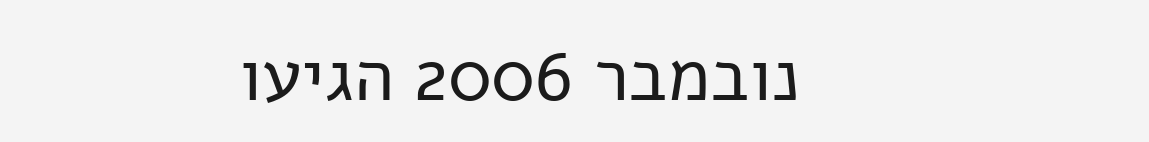נובמבר 2006 הגיעו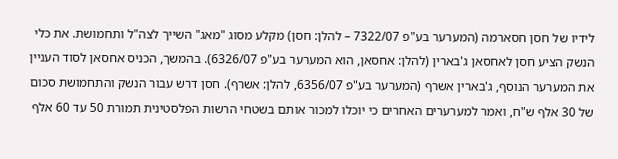לידיו של חסן חסארמה (המערער בע"פ 7322/07 – להלן: חסן) מקלע מסוג "מאג" השייך לצה"ל ותחמושת. את כלי הנשק הציע חסן לאחסאן ג'בארין (להלן: אחסאן, הוא המערער בע"פ 6326/07). בהמשך, הכניס אחסאן לסוד העניין את המערער הנוסף, ג'בארין אשרף (המערער בע"פ 6356/07, להלן: אשרף). חסן דרש עבור הנשק והתחמושת סכום של 30 אלף ש"ח, ואמר למערערים האחרים כי יוכלו למכור אותם בשטחי הרשות הפלסטינית תמורת 50 עד 60 אלף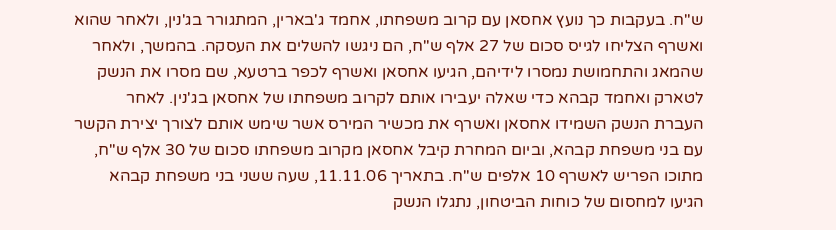ש"ח. בעקבות כך נועץ אחסאן עם קרוב משפחתו, אחמד ג'בארין, המתגורר בג'נין, ולאחר שהוא ואשרף הצליחו לגייס סכום של 27 אלף ש"ח, הם ניגשו להשלים את העסקה. בהמשך, ולאחר שהמאג והתחמושת נמסרו לידיהם, הגיעו אחסאן ואשרף לכפר ברטעא, שם מסרו את הנשק לטארק ואחמד קבהא כדי שאלה יעבירו אותם לקרוב משפחתו של אחסאן בג'נין. לאחר העברת הנשק השמידו אחסאן ואשרף את מכשיר המירס אשר שימש אותם לצורך יצירת הקשר עם בני משפחת קבהא, וביום המחרת קיבל אחסאן מקרוב משפחתו סכום של 30 אלף ש"ח, מתוכו הפריש לאשרף 10 אלפים ש"ח. בתאריך 11.11.06, שעה ששני בני משפחת קבהא הגיעו למחסום של כוחות הביטחון, נתגלו הנשק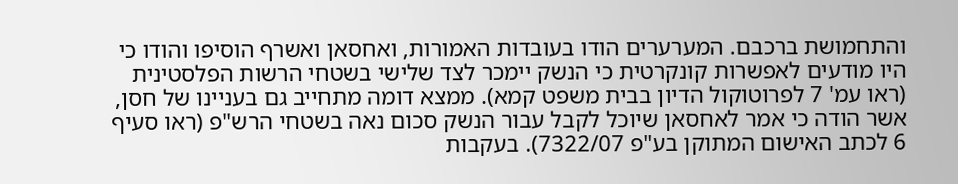והתחמושת ברכבם. המערערים הודו בעובדות האמורות, ואחסאן ואשרף הוסיפו והודו כי היו מודעים לאפשרות קונקרטית כי הנשק יימכר לצד שלישי בשטחי הרשות הפלסטינית (ראו עמ' 7 לפרוטוקול הדיון בבית משפט קמא). ממצא דומה מתחייב גם בעניינו של חסן, אשר הודה כי אמר לאחסאן שיוכל לקבל עבור הנשק סכום נאה בשטחי הרש"פ (ראו סעיף 6 לכתב האישום המתוקן בע"פ 7322/07). בעקבות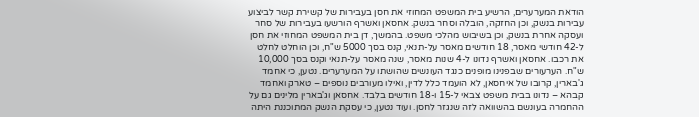הודאת המערערים, הרשיע בית המשפט המחוזי את חסן בעבירות של קשירת קשר לביצוע עבירות בנשק, וכן החזקה, הובלה וסחר בנשק. אחסאן ואשרף הורשעו בעבירות של סחר ועסקה אחרת בנשק, וכן בשיבוש מהלכי משפט. בהמשך, דן בית המשפט המחוזי את חסן ל-42 חודשי מאסר, 18 חודשים מאסר על-תנאי, קנס בסך 5000 ש"ח, וכן הוחלט לחלט את רכבו. אחסאן ואשרף נדונו ל-4 שנות מאסר, שנה מאסר על-תנאי וקנס בסך 10,000 ש"ח. הערעורים שבפנינו מופנים כנגד העונשים שהושתו על המערערים. נטען, כי אחמד ג'בארין, קרובו של איחסאן, לא הועמד כלל לדין, ואילו מעורבים נוספים – טארק ואחמד קבהא – נדונו בבית משפט צבאי ל-15 ו-18 חודשים בלבד. אחסאן וג'בארין מלינים גם על ההחמרה בעונשם בהשוואה לזה שנגזר לחסן. ועוד נטען, כי עסקת הנשק המתוכננת היתה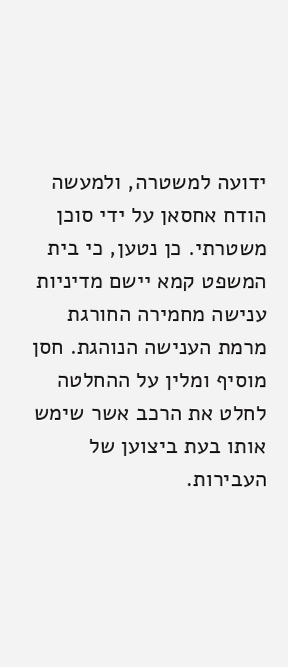ידועה למשטרה, ולמעשה הודח אחסאן על ידי סוכן משטרתי. כן נטען, כי בית המשפט קמא יישם מדיניות ענישה מחמירה החורגת מרמת הענישה הנוהגת. חסן מוסיף ומלין על ההחלטה לחלט את הרכב אשר שימש אותו בעת ביצוען של העבירות.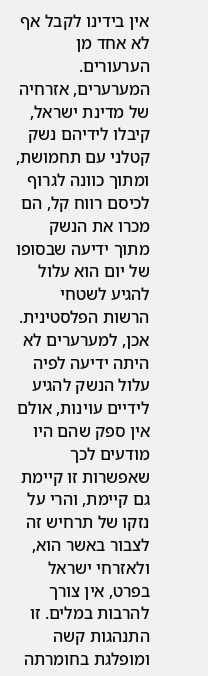אין בידינו לקבל אף לא אחד מן הערעורים. המערערים, אזרחיה של מדינת ישראל, קיבלו לידיהם נשק קטלני עם תחמושת, ומתוך כוונה לגרוף לכיסם רווח קל, הם מכרו את הנשק מתוך ידיעה שבסופו של יום הוא עלול להגיע לשטחי הרשות הפלסטינית. אכן, למערערים לא היתה ידיעה לפיה עלול הנשק להגיע לידיים עוינות, אולם אין ספק שהם היו מודעים לכך שאפשרות זו קיימת גם קיימת, והרי על נזקו של תרחיש זה לצבור באשר הוא, ולאזרחי ישראל בפרט, אין צורך להרבות במלים. זו התנהגות קשה ומופלגת בחומרתה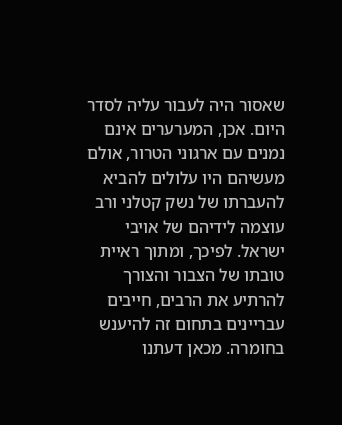שאסור היה לעבור עליה לסדר היום. אכן, המערערים אינם נמנים עם ארגוני הטרור, אולם מעשיהם היו עלולים להביא להעברתו של נשק קטלני ורב עוצמה לידיהם של אויבי ישראל. לפיכך, ומתוך ראיית טובתו של הצבור והצורך להרתיע את הרבים, חייבים עבריינים בתחום זה להיענש בחומרה. מכאן דעתנו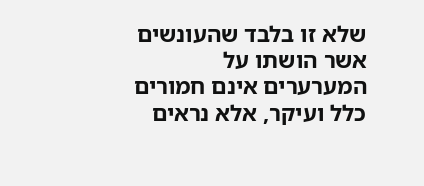שלא זו בלבד שהעונשים אשר הושתו על המערערים אינם חמורים כלל ועיקר, אלא נראים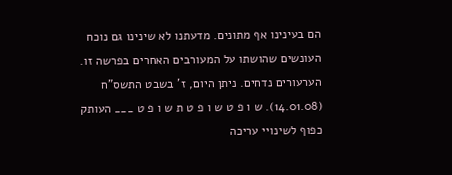הם בעינינו אף מתונים. מדעתנו לא שינינו גם נוכח העונשים שהושתו על המעורבים האחרים בפרשה זו. הערעורים נדחים. ניתן היום, ז' בשבט התשס"ח (14.01.08). ש ו פ ט ש ו פ ט ת ש ו פ ט ___ העותק כפוף לשינויי עריכה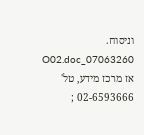וניסוח. 07063260_O02.doc אז מרכז מידע, טל' 02-6593666 ;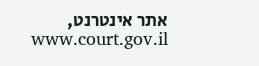אתר אינטרנט, www.court.gov.il